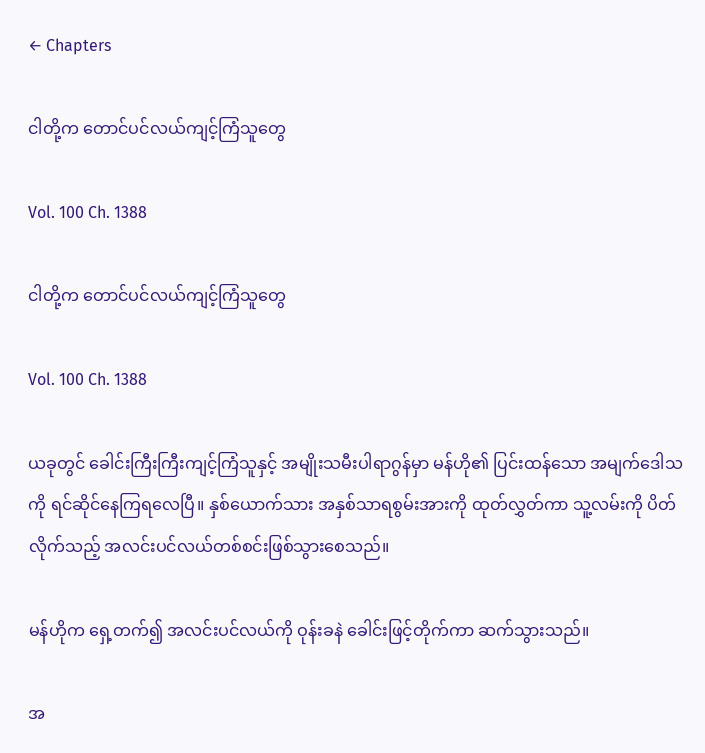← Chapters

ငါတို့က တောင်ပင်လယ်ကျင့်ကြံသူတွေ

Vol. 100 Ch. 1388

ငါတို့က တောင်ပင်လယ်ကျင့်ကြံသူတွေ

Vol. 100 Ch. 1388

ယခုတွင် ခေါင်းကြီးကြီးကျင့်ကြံသူနှင့် အမျိုးသမီးပါရာဂွန်မှာ မန်ဟို၏ ပြင်းထန်သော အမျက်ဒေါသကို ရင်ဆိုင်နေကြရလေပြီ။ နှစ်ယောက်သား အနှစ်သာရစွမ်းအားကို ထုတ်လွှတ်ကာ သူ့လမ်းကို ပိတ်လိုက်သည့် အလင်းပင်လယ်တစ်စင်းဖြစ်သွားစေသည်။

မန်ဟိုက ရှေ့တက်၍ အလင်းပင်လယ်ကို ဝုန်းခနဲ ‌ခေါင်းဖြင့်တိုက်ကာ ဆက်သွားသည်။

အ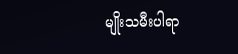မျိုးသမီးပါရာ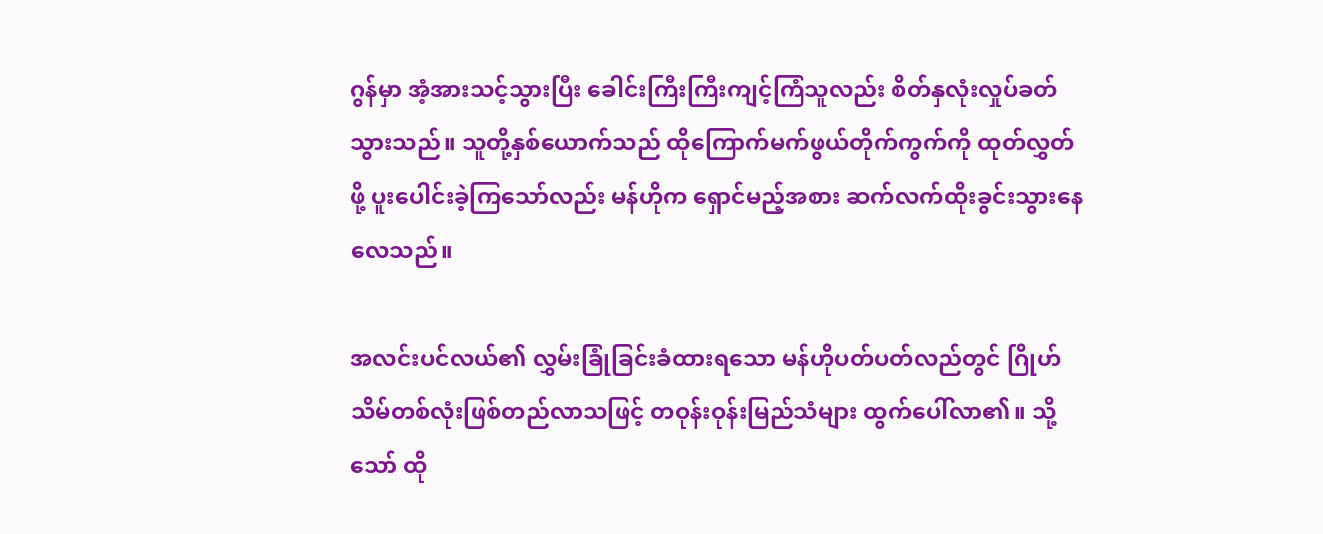ဂွန်မှာ အံ့အားသင့်သွားပြီး ခေါင်းကြီးကြီးကျင့်ကြံသူလည်း စိတ်နှလုံးလှုပ်ခတ်သွားသည်။ သူတို့နှစ်ယောက်သည် ထိုကြောက်မက်ဖွယ်တိုက်ကွက်ကို ထုတ်လွှတ်ဖို့ ပူးပေါင်းခဲ့ကြသော်လည်း မန်ဟိုက ရှောင်မည့်အစား ဆက်လက်ထိုးခွင်းသွားနေလေသည်။

အလင်းပင်လယ်၏ လွှမ်းခြုံခြင်းခံထားရသော မန်ဟိုပတ်ပတ်လည်တွင် ဂြိုဟ်သိမ်တစ်လုံးဖြစ်တည်လာသဖြင့် တဝုန်းဝုန်းမြည်သံများ ထွက်ပေါ်လာ၏။ သို့သော် ထို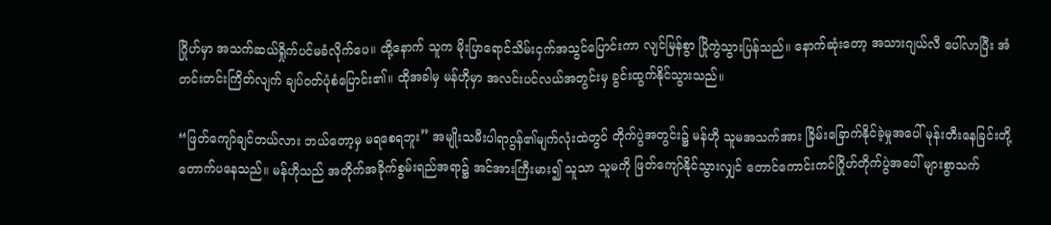ဂြိုဟ်မှာ အသက်ဆယ်ရှိုက်ပင်မခံလိုက်ပေ။ ထို့နောက် သူက မိုးပြာရောင်သိမ်းငှက်အသွင်ပြောင်းကာ လျင်မြန်စွာ ပြိုကွဲသွားပြန်သည်။ နောက်ဆုံးတော့ အသားဂျယ်လီ ပေါ်လာပြီး အံတင်းတင်းကြိတ်လျက် ချပ်ဝတ်ပုံစံပြောင်း၏။ ထိုအခါမှ မန်ဟိုမှာ အလင်းပင်လယ်အတွင်းမှ ခွင်းထွက်နိုင်သွားသည်။

“ဖြတ်‌ကျော်ချင်တယ်လား ဘယ်တော့မှ မရစေရဘူး” အမျိုးသမီးပါရာဂွန်၏မျက်လုံးထဲတွင် တိုက်ပွဲအတွင်း၌ မန်ဟို သူမအသက်အား ခြိမ်းခြောက်နိုင်ခဲ့မှုအပေါ် မုန်းတီးနေခြင်းတို့ တောက်ပနေသည်။ မန်ဟိုသည် အတိုက်အခိုက်စွမ်းရည်အရာ၌ အင်အားကြီးမား၍ သူသာ သူမကို ဖြတ်ကျော်နိုင်သွားလျှင် တောင်ကောင်းကင်ဂြိုဟ်တိုက်ပွဲအပေါ် များစွာသက်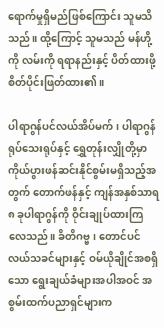ရောက်မှုရှိမည်ဖြစ်ကြောင်း သူမသိသည်။ ထို့ကြောင့် သူမသည် မန်ဟို့ကို လမ်းကို ရရာနည်းနှင့် ပိတ်ထားဖို့ စိတ်ပိုင်းဖြတ်ထား၏။

ပါရာဂွန်ပင်လယ်အိပ်မက်၊ ပါရာဂွန်ရုပ်သေးရုပ်နှင့် ရွှေတုန်းလျှိုတို့မှာ ကိုယ်ပွားဖန်ဆင်းနိုင်စွမ်းမရှိသည့်အတွက် တောက်ဖန်နှင့် ကျန်အနှစ်သာရ ၈ ခုပါရာဂွန်ကို ဝိုင်းချုပ်ထားကြလေသည်။ ခိတိဂဗ္ဗ၊ ‌တောင်ပင်လယ်သခင်များနှင့် ဝမ်ယိုချိုင်အစရှိသော ရွေးချယ်ခံများအပါအဝင် အစွမ်းထက်ပညာရှင်များက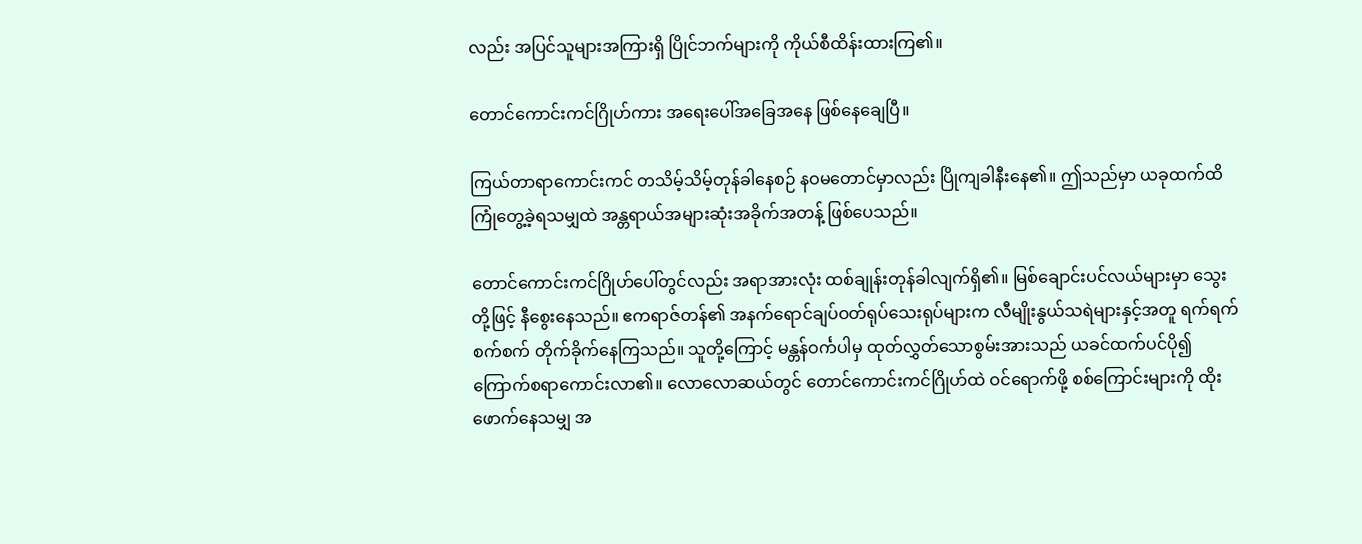လည်း အပြင်သူများအကြားရှိ ပြိုင်ဘက်များကို ကိုယ်စီထိန်းထားကြ၏။

တောင်ကောင်းကင်ဂြိုဟ်ကား အရေးပေါ်အခြေအနေ ဖြစ်နေချေပြီ။

ကြယ်တာရာကောင်းကင် တသိမ့်သိမ့်တုန်ခါနေစဉ် နဝမတောင်မှာလည်း ပြိုကျခါနီးနေ၏။ ဤသည်မှာ ယခုထက်ထိ ကြုံတွေ့ခဲ့ရသမျှထဲ အန္တရာယ်အများဆုံးအခိုက်အတန့် ဖြစ်ပေသည်။

တောင်ကောင်းကင်ဂြိုဟ်ပေါ်တွင်လည်း အရာအားလုံး ထစ်ချုန်းတုန်ခါလျက်ရှိ၏။ မြစ်ချောင်းပင်လယ်များမှာ သွေးတို့ဖြင့် နီစွေးနေသည်။ ဧကရာဇ်တန်၏ အနက်ရောင်ချပ်ဝတ်ရုပ်သေးရုပ်များက လီမျိုးနွယ်သရဲများနှင့်အတူ ရက်ရက်စက်စက် တိုက်ခိုက်နေကြသည်။ သူတို့ကြောင့် မန္တန်ဝင်္ကပါမှ ထုတ်လွှတ်သောစွမ်းအားသည် ယခင်ထက်ပင်ပို၍ ကြောက်စရာကောင်းလာ၏။ လောလောဆယ်တွင် တောင်ကောင်းကင်ဂြိုဟ်ထဲ ဝင်ရောက်ဖို့ စစ်ကြောင်းများကို ထိုးဖောက်နေသမျှ အ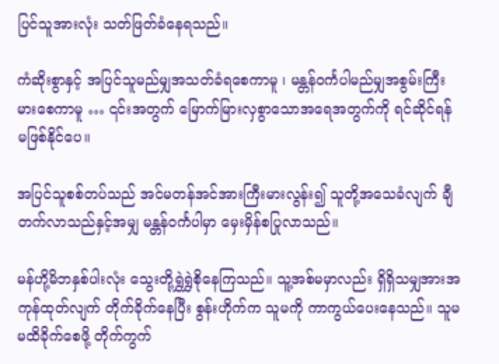ပြင်သူအားလုံး သတ်ဖြတ်ခံနေရသည်။

ကံဆိုးစွာနှင့် အပြင်သူမည်မျှအသတ်ခံရစေကာမူ ၊ မန္တန်ဝင်္ကပါမည်မျှအစွမ်းကြီးမားစေကာမူ … ၎င်းအတွက် မြောက်မြားလှစွာသောအရေအတွက်ကို ရင်ဆိုင်ရန် မဖြစ်နိုင်ပေ။

အပြင်သူစစ်တပ်သည် အင်မတန်အင်အားကြီးမားလွန်း၍ သူတို့အသေခံလျက် ချီတက်လာသည်နှင့်အမျှ မန္တန်ဝင်္ကပါမှာ မှေးမှိန်စပြုလာသည်။

မန်ဟို့မိဘနှစ်ပါးလုံး သွေးတို့ရွှဲရွှဲစိုနေကြသည်။ သူ့အစ်မမှာလည်း ရှိရှိသမျှအားအကုန်ထုတ်လျက် တိုက်ခိုက်နေပြီး စွန်းဟိုက်က သူမကို ကာကွယ်ပေးနေသည်။ သူမ မထိခိုက်စေဖို့ တိုက်ကွက်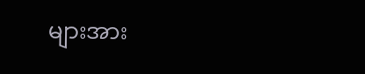များအား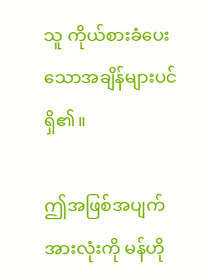သူ ကိုယ်စားခံပေးသောအချိန်များပင် ရှိ၏။

ဤအဖြစ်အပျက်အားလုံးကို မန်ဟို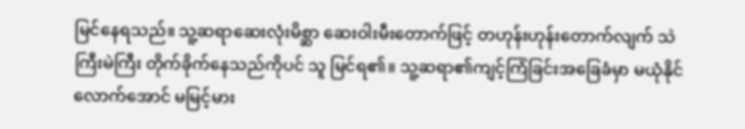မြင်နေရသည်။ သူ့ဆရာဆေးလုံးမိစ္ဆာ ဆေးဝါးမီးတောက်ဖြင့် တဟုန်းဟုန်းတောက်လျက် သဲကြီးမဲကြီး တိုက်ခိုက်နေသည်ကိုပင် သူ မြင်ရ၏။ သူ့ဆရာ၏ကျင့်ကြံခြင်းအခြေခံမှာ မယုံနိုင်လောက်အောင် မမြင့်မား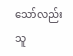သော်လည်း သူ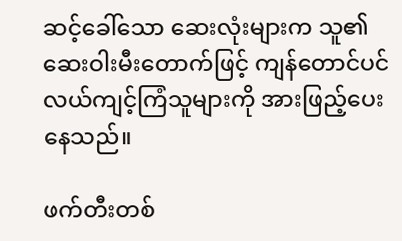ဆင့်ခေါ်သော ဆေးလုံးများက သူ၏ဆေးဝါးမီးတောက်ဖြင့် ကျန်တောင်ပင်လယ်ကျင့်ကြံသူများကို အားဖြည့်ပေးနေသည်။

ဖက်တီးတစ်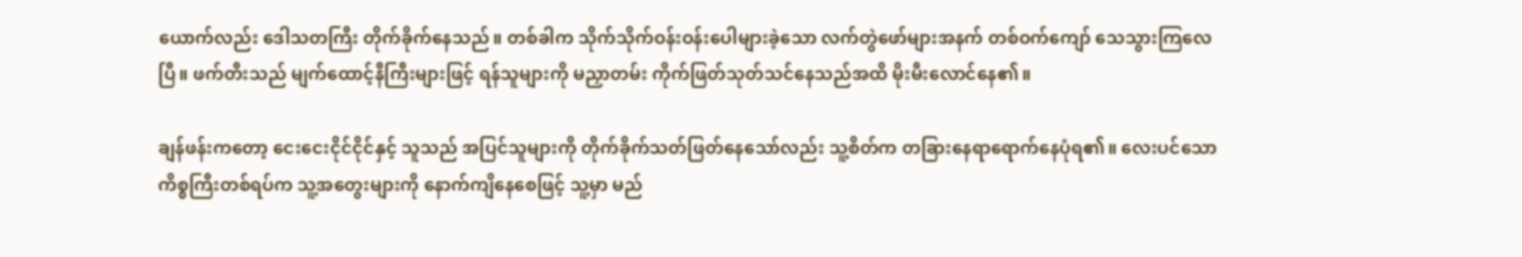ယောက်လည်း ဒေါသတကြီး တိုက်ခိုက်နေသည်။ တစ်ခါက သိုက်သိုက်ဝန်းဝန်းပေါများခဲ့သော လက်တွဲဖော်များအနက် တစ်ဝက်ကျော် သေသွားကြလေပြီ။ ဖက်တီးသည် မျက်ထောင့်နီကြီးများဖြင့် ရန်သူများကို မညှာတမ်း ကိုက်ဖြတ်သုတ်သင်နေသည်အထိ မိုးမီးလောင်နေ၏။

ချန်ဖန်းကတော့ ငေးငေးငိုင်ငိုင်နှင့် သူသည် အပြင်သူများကို တိုက်ခိုက်သတ်ဖြတ်နေသော်လည်း သူ့စိတ်က တခြားနေရာရောက်နေပုံရ၏။ လေးပင်သောကိစ္စကြီးတစ်ရပ်က သူ့အတွေးများကို နောက်ကျိနေစေဖြင့် သူ့မှာ မည်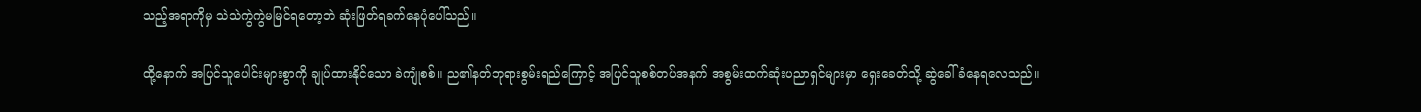သည့်အရာကိုမှ သဲသဲကွဲကွဲမမြင်ရတော့ဘဲ ဆုံးဖြတ်ရခက်နေပုံပေါ်သည်။

ထို့နောက် အပြင်သူပေါင်းများစွာကို ချုပ်ထားနိုင်သော ခဲကျုံစစ်။ ည၏နတ်ဘုရားစွမ်းရည်ကြောင့် အပြင်သူစစ်တပ်အနက် အစွမ်းထက်ဆုံးပညာရှင်များမှာ ရှေးခေတ်သို့ ဆွဲခေါ်ခံနေရလေသည်။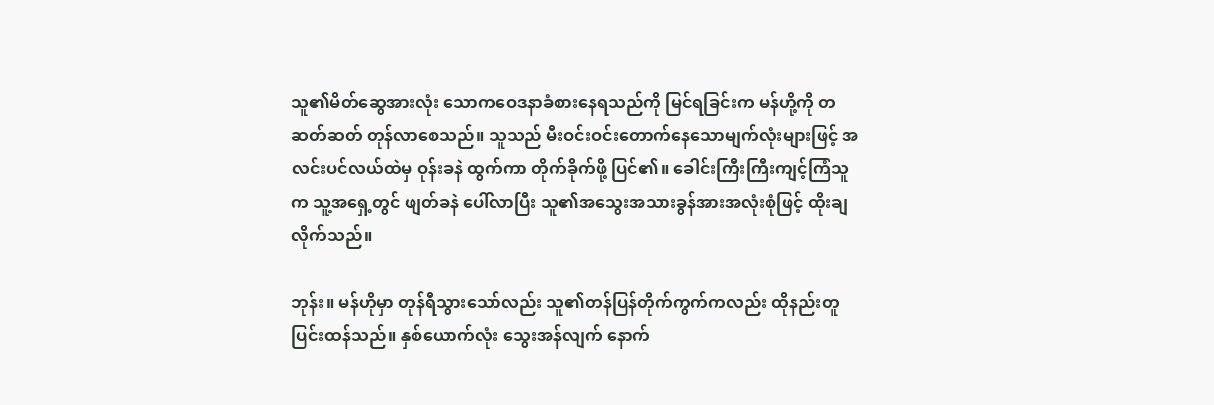သူ၏မိတ်ဆွေအားလုံး သောကဝေဒနာခံစားနေရသည်ကို မြင်ရခြင်းက မန်ဟို့ကို တဆတ်ဆတ် တုန်လာစေသည်။ သူသည် မီးဝင်းဝင်းတောက်နေသောမျက်လုံးများဖြင့် အလင်းပင်လယ်ထဲမှ ဝုန်းခနဲ ထွက်ကာ တိုက်ခိုက်ဖို့ ပြင်၏။ ခေါင်းကြီးကြီးကျင့်ကြံသူက သူ့အရှေ့တွင် ဖျတ်ခနဲ ပေါ်လာပြီး သူ၏အသွေးအသားခွန်အားအလုံးစုံဖြင့် ထိုးချလိုက်သည်။

ဘုန်း။ မန်ဟိုမှာ တုန်ရီသွားသော်လည်း သူ၏တန်ပြန်တိုက်ကွက်ကလည်း ထိုနည်းတူ ပြင်းထန်သည်။ နှစ်ယောက်လုံး သွေးအန်လျက် နောက်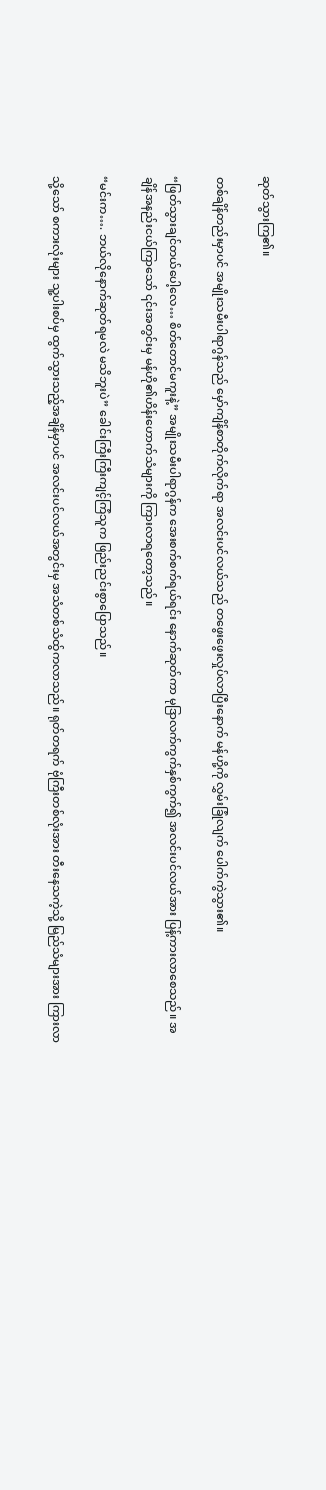ဆုတ်သွားကြ၏။

တစ်ချိန်တည်းမှာပင် အမျိုးသမီးပါရာဂွန်သည် မှော်ကျိန်စာတိုက်လိုက်ရာ အလင်းပင်လယ်သည် တဖွေးဖွေးလှုပ်လာပြီးနောက် မန်ဟို့ကို လွှမ်းခြုံလျက် ပေါက်ကွဲသွား၏။

“ဖြတ်သွားချင်တယ်ပေါ့လေ… စိတ်တောင်မကူးနဲ့” အမျိုးသမီးပါရာဂွန်က အေးစက်စက်ရယ်ရင်း နောက်ဆုတ်ကာ မုဒြာလက်ကွက်နှစ်ကွက်၍ အလင်းပင်လယ်အား ပြန့်ကားလာစေသည်။ အချိန်အနည်းငယ်ကြာသော် ၎င်းအတွင်းမှ မန်ဟို၏ဟိန်းဟောက်သံများကို ကြားလာရတော့သည်။

“မင်းက…. ဘယ်လိုနောက်ဆုတ်ရမလဲ မသိဘူးပဲ” ခေါင်းကြီးကြီးကျင့်ကြံသူက ဖြည်းညင်းစွာပြောသည်။

သို့‌သော် စကားလုံးများ သူ့ပါးစပ်မှ ထွက်သွားသည့်အချိန်မှာပင် အလင်းပင်လယ်အတွင်းမှ အသံတစ်သံထွ်ကလာသည်။ ရုတ်တရက် ‌ဗုံကြီးတစ်လုံးအား တီးနေသကဲ့သို့ မြည်သံများအား ကြားလာ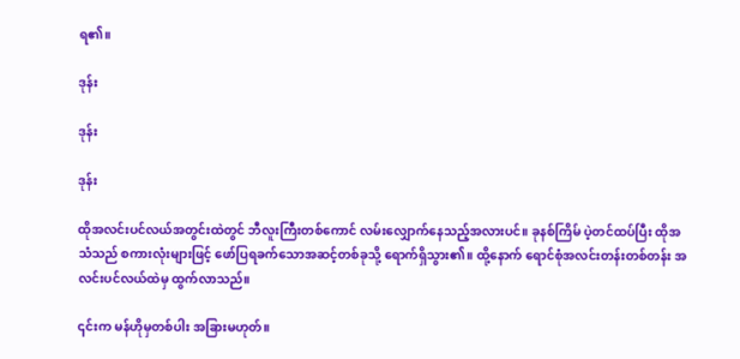ရ၏။

ဒုန်း

ဒုန်း

ဒုန်း

ထိုအလင်းပင်လယ်အတွင်းထဲတွင် ဘီလူးကြီးတစ်ကောင် လမ်းလျှောက်နေသည့်အလားပင်။ ခုနစ်ကြိမ် ပဲ့တင်ထပ်ပြီး ထိုအသံသည် စကားလုံးများဖြင့် ဖော်ပြရခက်သောအဆင့်တစ်ခုသို့ ရောက်ရှိသွား၏။ ထို့နောက် ရောင်စုံအလင်းတန်းတစ်တန်း အလင်းပင်လယ်ထဲမှ ထွက်လာသည်။

၎င်းက မန်ဟိုမှတစ်ပါး အခြားမဟုတ်။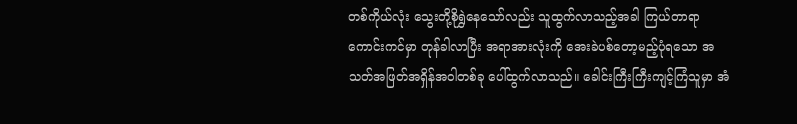တစ်ကိုယ်လုံး သွေးတို့စိုရွှဲနေသော်လည်း သူထွက်လာသည့်အခါ ကြယ်တာရာကောင်းကင်မှာ တုန်ခါလာပြီး အရာအားလုံးကို အေးခဲပစ်တော့မည့်ပုံရသော အသတ်အဖြတ်အရှိန်အဝါတစ်ခု ပေါ်ထွက်လာသည်။ ခေါင်းကြီးကြီးကျင့်ကြံသူမှာ အံ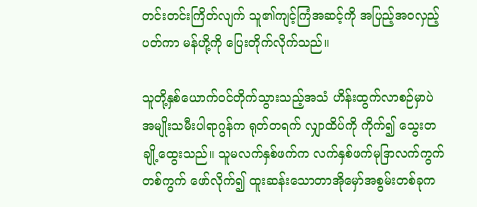တင်းတင်းကြိတ်လျက် သူ၏ကျင့်ကြံအဆင့်ကို အပြည့်အဝလှည့်ပတ်ကာ မန်ဟို့ကို ပြေးတိုက်လိုက်သည်။

သူတို့နှစ်ယောက်ဝင်တိုက်သွားသည့်အသံ ဟိန်းထွက်လာစဉ်မှာပဲ အမျိုးသမီးပါရာဂွန်က ရုတ်တရက် လျှာထိပ်ကို ကိုက်၍ သွေးတချို့ထွေးသည်။ သူမလက်နှစ်ဖက်က လက်နှစ်ဖက်မုဒြာလက်ကွက်တစ်ကွက် ဖော်လိုက်၍ ထူးဆန်းသောတာအိုမှော်အစွမ်းတစ်ခုက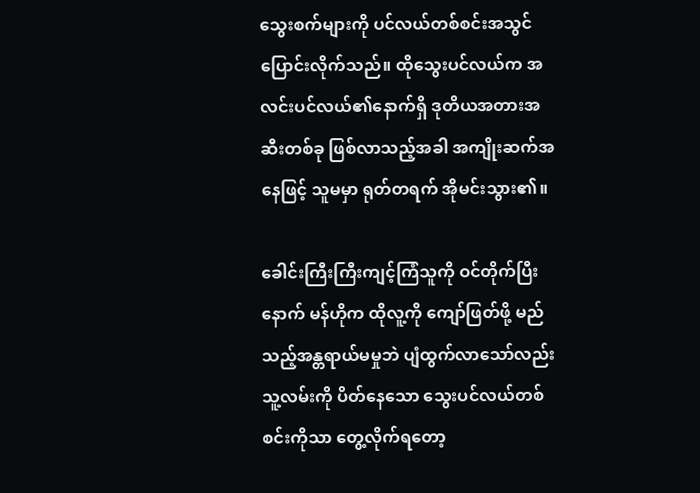သွေးစက်များကို ပင်လယ်တစ်စင်းအသွင်ပြောင်းလိုက်သည်။ ထိုသွေးပင်လယ်က အလင်းပင်လယ်၏နောက်ရှိ ဒုတိယအတားအဆီးတစ်ခု ဖြစ်လာသည့်အခါ အကျိုးဆက်အနေဖြင့် သူမမှာ ရုတ်တရက် အိုမင်းသွား၏။

ခေါင်းကြီးကြီးကျင့်ကြံသူကို ဝင်တိုက်ပြီးနောက် မန်ဟိုက ထိုလူ့ကို ကျော်ဖြတ်ဖို့ မည်သည့်အန္တရာယ်မမှုဘဲ ပျံထွက်လာသော်လည်း သူ့လမ်းကို ပိတ်နေသော သွေးပင်လယ်တစ်စင်းကိုသာ တွေ့လိုက်ရတော့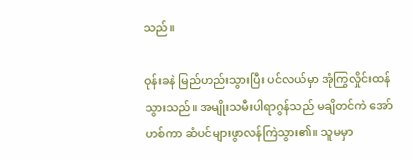သည်။

ဝုန်းခနဲ မြည်ဟည်းသွားပြီး ပင်လယ်မှာ အုံကြွလှိုင်းထန်သွားသည်။ အမျိုးသမီးပါရာဂွန်သည် မချိတင်ကဲ အော်ဟစ်ကာ ဆံပင်များဖွာလန်ကြဲသွား၏။ သူမမှာ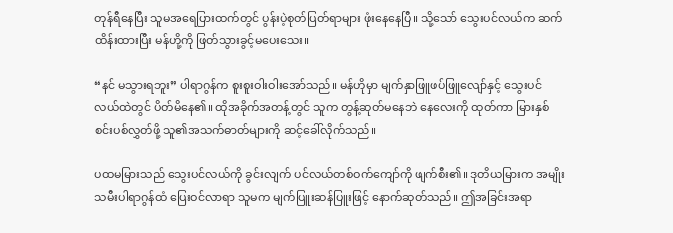တုန်ရီနေပြီး သူမအရေပြားထက်တွင် ပွန်းပဲ့စုတ်ပြတ်ရာများ ဖုံးနေနေပြီ။ သို့သော် သွေးပင်လယ်က ဆက်ထိန်းထားပြီး မန်ဟို့ကို ဖြတ်သွားခွင့်မပေးသေး။

“နင် မသွားရဘူး” ပါရာဂွန်က စူးစူးဝါးဝါးအော်သည်။ မန်ဟိုမှာ မျက်နှာဖြူဖပ်ဖြူလျော်နှင့် သွေးပင်လယ်ထဲတွင် ပိတ်မိနေ၏။ ထိုအခိုက်အတန့်တွင် သူက တွန့်ဆုတ်မနေဘဲ နေလေးကို ထုတ်ကာ မြားနှစ်စင်းပစ်လွှတ်ဖို့ သူ၏အသက်ဓာတ်များကို ဆင့်ခေါ်လိုက်သည်။

ပထမမြားသည် သွေးပင်လယ်ကို ခွင်းလျက် ပင်လယ်တစ်ဝက်ကျော်ကို ဖျက်စီး၏။ ဒုတိယမြားက အမျိုးသမီးပါရာဂွန်ထံ ပြေးဝင်လာရာ သူမက မျက်ပြူးဆန်ပြူးဖြင့် နောက်ဆုတ်သည်။ ဤအခြင်းအရာ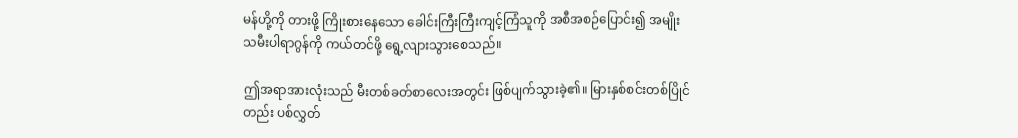မန်ဟို့ကို တားဖို့ ကြိုးစားနေသော ခေါင်းကြီးကြီးကျင့်ကြံသူကို အစီအစဉ်ပြောင်း၍ အမျိုးသမီးပါရာဂွန်ကို ကယ်တင်ဖို့ ရွေ့လျားသွားစေသည်။

ဤအရာအားလုံးသည် မီးတစ်ခတ်စာလေးအတွင်း ဖြစ်ပျက်သွားခဲ့၏။ မြားနှစ်စင်းတစ်ပြိုင်တည်း ပစ်လွှတ်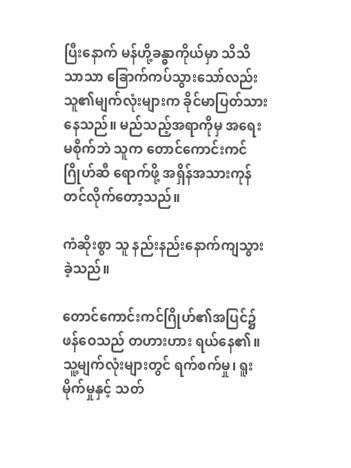ပြီးနောက် မန်ဟို့ခန္ဓာကိုယ်မှာ သိသိသာသာ ခြောက်ကပ်သွားသော်လည်း သူ၏မျက်လုံးများက ခိုင်မာပြတ်သားနေသည်။ မည်သည့်အရာကိုမှ အရေးမစိုက်ဘဲ သူက ‌တောင်ကောင်းကင်ဂြိုဟ်ဆီ ရောက်ဖို့ အရှိန်အသားကုန်တင်လိုက်တော့သည်။

ကံဆိုးစွာ သူ နည်းနည်းနောက်ကျသွားခဲ့သည်။

တောင်ကောင်းကင်ဂြိုဟ်၏အပြင်၌ ဖန်ဝေသည် တဟားဟား ရယ်နေ၏။ သူ့မျက်လုံးများတွင် ရက်စက်မှု၊ ရူးမိုက်မှုနှင့် သတ်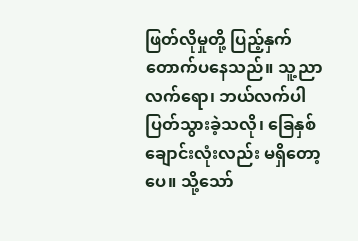ဖြတ်လိုမှုတို့ ပြည့်နှက်တောက်ပနေသည်။ သူ့ညာလက်ရော၊ ဘယ်လက်ပါ ပြတ်သွားခဲ့သလို၊ ခြေနှစ်ချောင်းလုံးလည်း မရှိတော့ပေ။ သို့သော်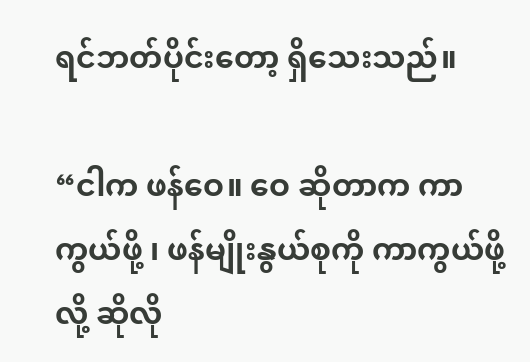ရင်ဘတ်ပိုင်းတော့ ရှိသေးသည်။

“ငါက ဖန်ဝေ။ ဝေ ဆိုတာက ကာကွယ်ဖို့ ၊ ဖန်မျိုးနွယ်စုကို ကာကွယ်ဖို့လို့ ဆိုလို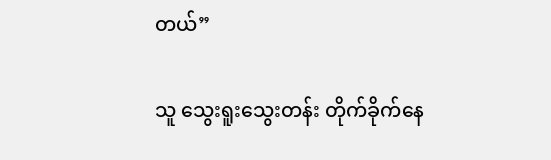တယ်”

သူ သွေးရူးသွေးတန်း တိုက်ခိုက်နေ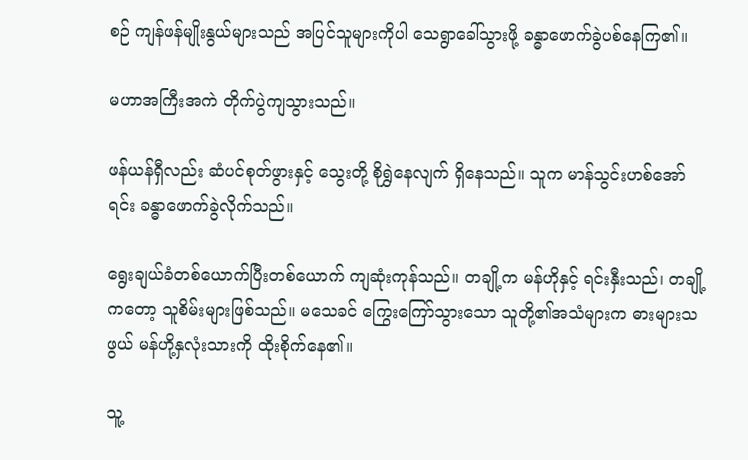စဉ် ကျန်ဖန်မျိုးနွယ်များသည် အပြင်သူများကိုပါ သေရွာခေါ်သွားဖို့ ခန္ဓာဖောက်ခွဲပစ်နေကြ၏။

မဟာအကြီးအကဲ တိုက်ပွဲကျသွားသည်။

ဖန်ယန်ရှီလည်း ဆံပင်စုတ်ဖွားနှင့် သွေးတို့ စိုရွှဲနေလျက် ရှိနေသည်။ သူက မာန်သွင်းဟစ်အော်ရင်း ခန္ဓာဖောက်ခွဲလိုက်သည်။

ရွေးချယ်ခံတစ်ယောက်ပြီးတစ်ယောက် ကျဆုံးကုန်သည်။ တချို့က မန်ဟိုနှင့် ရင်းနှီးသည်၊ တချို့ကတော့ သူစိမ်းများဖြစ်သည်။ မသေခင် ကြွေးကြော်သွားသော သူတို့၏အသံများက ဓားများသဖွယ် မန်ဟို့နှလုံးသားကို ထိုးစိုက်နေ၏။

သူ့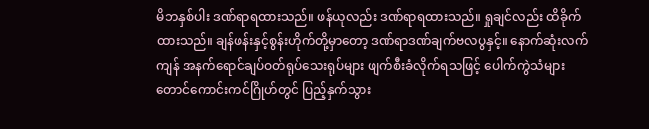မိဘနှစ်ပါး ဒဏ်ရာရထားသည်။ ဖန်ယုလည်း ဒဏ်ရာရထားသည်။ ရှုချင်လည်း ထိခိုက်ထားသည်။ ချန်ဖန်းနှင့်စွန်းဟိုက်တို့မှာတော့ ဒဏ်ရာဒဏ်ချက်ဗလပွနှင့်။ နောက်ဆုံးလက်ကျန် အနက်ရောင်ချပ်ဝတ်ရုပ်သေးရုပ်များ ဖျက်စီးခံလိုက်ရသဖြင့် ပေါက်ကွဲသံများ တောင်ကောင်းကင်ဂြိုဟ်တွင် ပြည့်နှက်သွား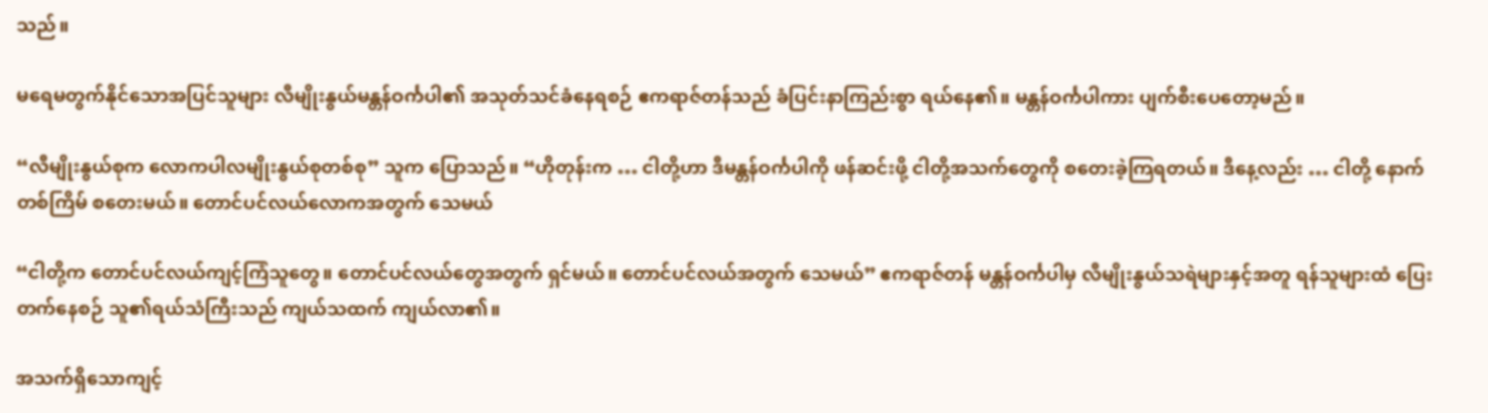သည်။

မရေမတွက်နိုင်သောအပြင်သူများ လီမျိုးနွယ်မန္တန်ဝင်္ကပါ၏ အသုတ်သင်ခံနေရစဉ် ဧကရာဇ်တန်သည် ခံပြင်းနာကြည်းစွာ ရယ်နေ၏။ မန္တန်ဝင်္ကပါကား ပျက်စီးပေတော့မည်။

“လီမျိုးနွယ်စုက လောကပါလမျိုးနွယ်စုတစ်စု” သူက ပြောသည်။ “ဟိုတုန်းက … ငါတို့ဟာ ဒီမန္တန်ဝင်္ကပါကို ဖန်ဆင်းဖို့ ငါတို့အသက်တွေကို စတေးခဲ့ကြရတယ်။ ဒီနေ့လည်း … ငါတို့ နောက်တစ်ကြိမ် စတေးမယ်။ တောင်ပင်လယ်လောကအတွက် သေမယ်

“ငါတို့က တောင်ပင်လယ်ကျင့်ကြံသူတွေ။ တောင်ပင်လယ်တွေအတွက် ရှင်မယ်။ တောင်ပင်လယ်အတွက် သေမယ်” ဧကရာဇ်တန် မန္တန်ဝင်္ကပါမှ လီမျိုးနွယ်သရဲများနှင့်အတူ ရန်သူများထံ ပြေးတက်နေစဉ် သူ၏ရယ်သံကြီးသည် ကျယ်သထက် ကျယ်လာ၏။

အသက်ရှိသောကျင့်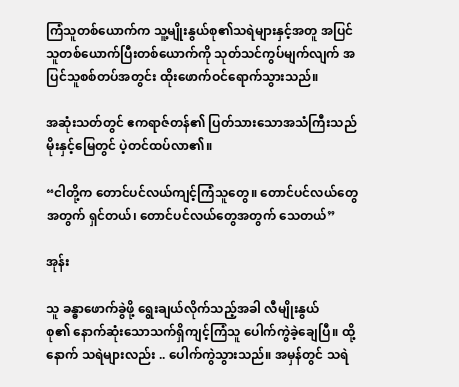ကြံသူတစ်ယောက်က သူ့မျိုးနွယ်စု၏သရဲများနှင့်အတူ အပြင်သူတစ်ယောက်ပြီးတစ်ယောက်ကို သုတ်သင်ကွပ်မျက်လျက် အပြင်သူစစ်တပ်အတွင်း ထိုးဖောက်ဝင်ရောက်သွားသည်။

အဆုံးသတ်တွင် ဧကရာဇ်တန်၏ ပြတ်သားသောအသံကြီးသည် မိုးနှင့်မြေတွင် ပဲ့တင်ထပ်လာ၏။

“ငါတို့က တောင်ပင်လယ်ကျင့်ကြံသူတွေ။ တောင်ပင်လယ်တွေအတွက် ရှင်တယ်၊ တောင်ပင်လယ်တွေအတွက် သေတယ်”

အုန်း

သူ ခန္ဓာဖောက်ခွဲဖို့ ရွေးချယ်လိုက်သည့်အခါ လီမျိုးနွယ်စု၏ ‌နောက်ဆုံးသောသက်ရှိကျင့်ကြံသူ ပေါက်ကွဲခဲ့ချေပြီ။ ထို့နောက် သရဲများလည်း .. ပေါက်ကွဲသွားသည်။ အမှန်တွင် သရဲ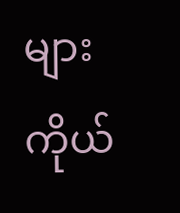များကိုယ်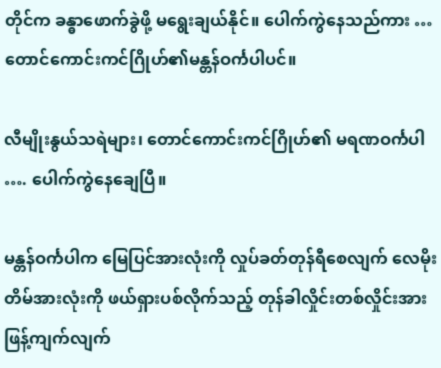တိုင်က ခန္ဓာဖောက်ခွဲဖို့ မရွေးချယ်နိုင်။ ပေါက်ကွဲနေသည်ကား … တောင်ကောင်းကင်ဂြိုဟ်၏မန္တန်ဝင်္ကပါပင်။

လီမျိုးနွယ်သရဲများ၊ တောင်ကောင်းကင်ဂြိုဟ်၏ မရဏဝင်္ကပါ …. ပေါက်ကွဲနေချေပြီ။

မန္တန်ဝင်္ကပါက မြေပြင်အားလုံးကို လှုပ်ခတ်တုန်ရီစေလျက် လေမိုးတိမ်အားလုံးကို ဖယ်ရှားပစ်လိုက်သည့် တုန်ခါလှိုင်းတစ်လှိုင်းအား ဖြန့်ကျက်လျက်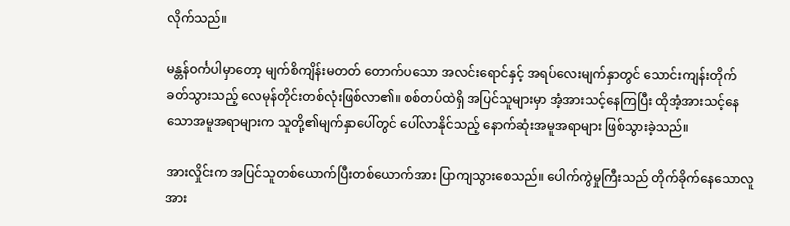လိုက်သည်။

မန္တန်ဝင်္ကပါမှာတော့ မျက်စိကျိန်းမတတ် တောက်ပသော အလင်းရောင်နှင့် အရပ်‌လေးမျက်နှာတွင် သောင်းကျန်းတိုက်ခတ်သွားသည့် လေမုန်တိုင်းတစ်လုံးဖြစ်လာ၏။ စစ်တပ်ထဲရှိ အပြင်သူများမှာ အံ့အားသင့်နေကြပြီး ထိုအံ့အားသင့်နေသောအမူအရာများက သူတို့၏မျက်နှာပေါ်တွင် ပေါ်လာနိုင်သည့် နောက်ဆုံးအမူအရာများ ဖြစ်သွားခဲ့သည်။

အားလှိုင်းက အပြင်သူတစ်ယောက်ပြီးတစ်ယောက်အား ပြာကျသွားစေသည်။ ပေါက်ကွဲမှုကြီးသည် တိုက်ခိုက်နေသောလူအား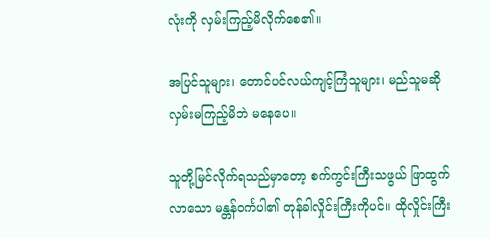လုံးကို လှမ်းကြည့်မိလိုက်စေ၏။

အပြင်သူများ၊ တောင်ပင်လယ်ကျင့်ကြံသူများ၊ မည်သူမဆို လှမ်းမကြည့်မိဘဲ မနေပေ။

သူတို့မြင်လိုက်ရသည်မှာတော့ စက်ကွင်းကြီးသဖွယ် ဖြာထွက်လာသော မန္တန်ဝင်္ကပါ၏ တုန်ခါလှိုင်းကြီးကိုပင်။ ထိုလှိုင်းကြီး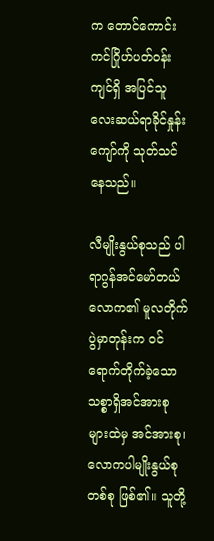က တောင်ကောင်းကင်ဂြိုဟ်ပတ်ဝန်းကျင်ရှိ အပြင်သူလေးဆယ်ရာခိုင်နှုန်းကျော်ကို သုတ်သင်နေသည်။

လီမျိုးနွယ်စုသည် ပါရာဂွန်အင်မော်တယ်လောက၏ မူလတိုက်ပွဲမှာတုန်းက ဝင်ရောက်တိုက်ခဲ့သော သစ္စာရှိအင်အားစုများထဲမှ အင်အားစု၊ လောကပါမျိုးနွယ်စုတစ်စု ဖြစ်၏။ သူတို့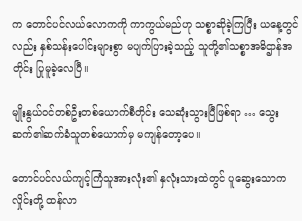က တောင်ပင်လယ်လောကကို ကာကွယ်မည်ဟု သစ္စာဆိုခဲ့ကြပြီး ယနေ့တွင်လည်း နှစ်သန်းပေါင်းများစွာ မပျက်ပြားခဲ့သည့် သူတို့၏သစ္စာအဓိဌာန်အတိုင်း ပြုမူခဲ့လေပြီ။

မျိုးနွယ်ဝင်တစ်ဦးတစ်ယောက်စီတိုင်း သေဆုံးသွားပြီဖြစ်ရာ … သွေးဆက်၏ဆက်ခံသူတစ်ယောက်မှ မကျန်တော့ပေ။

တောင်ပင်လယ်ကျင့်ကြံသူအားလုံး၏ နှလုံးသားထဲတွင် ပူဆွေးသောကလှိုင်းတို့ ထန်လာ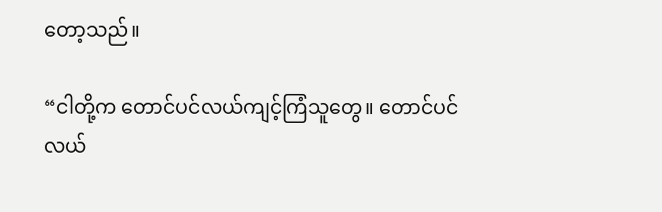တော့သည်။

“ငါတို့က တောင်ပင်လယ်ကျင့်ကြံသူတွေ။ တောင်ပင်လယ်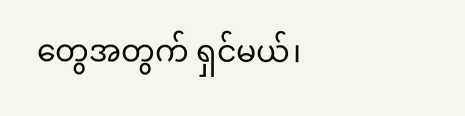တွေအတွက် ရှင်မယ်၊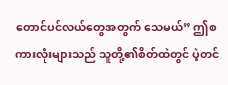တောင်ပင်လယ်တွေအတွက် သေမယ်” ဤစကားလုံးများသည် သူတို့၏စိတ်ထဲတွင် ပဲ့တင်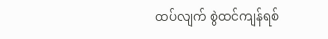ထပ်လျက် စွဲထင်ကျန်ရစ်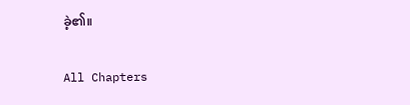ခဲ့၏။

All Chapters